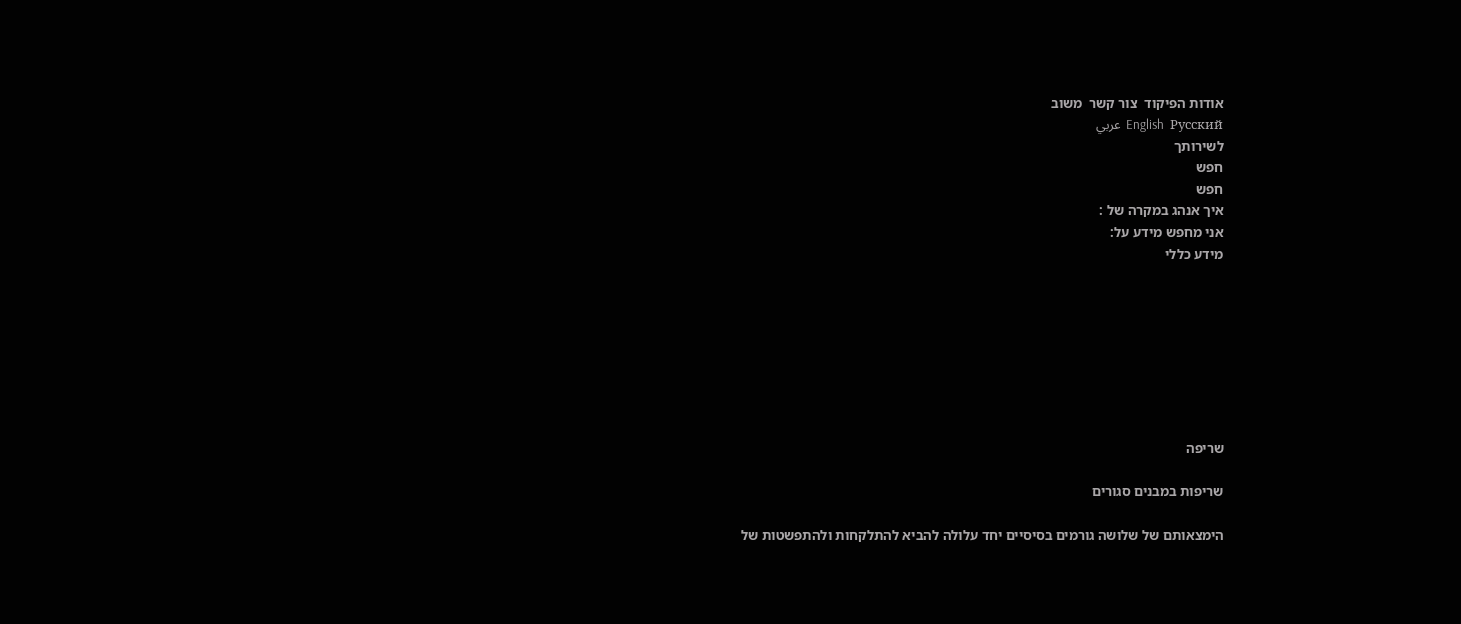אודות הפיקוד  צור קשר  משוב
English  Русский  عربي
לשירותך
חפש
חפש
איך אנהג במקרה של :
אני מחפש מידע על:
מידע כללי








שריפה

שריפות במבנים סגורים

הימצאותם של שלושה גורמים בסיסיים יחד עלולה להביא להתלקחות ולהתפשטות של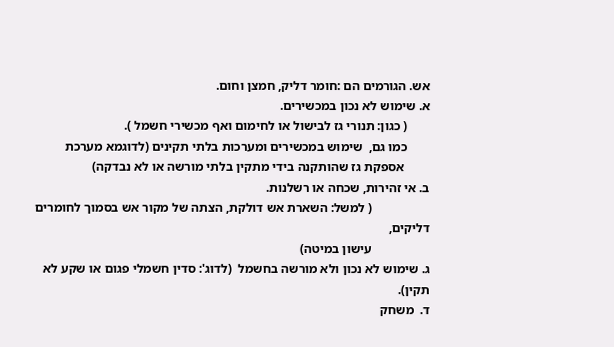אש. הגורמים הם :חומר דליק, חמצן וחום.
א. שימוש לא נכון במכשירים.
       ( כגון: תנורי גז לבישול או לחימום ואף מכשירי חשמל ).
       כמו גם,  שימוש במכשירים ומערכות בלתי תקינים (לדוגמא מערכת
        אספקת גז שהותקנה בידי מתקין בלתי מורשה או לא נבדקה)
ב. אי זהירות, שכחה או רשלנות.
                  ( למשל: השארת אש דולקת, הצתה של מקור אש בסמוך לחומרים  דליקים,
                  עישון במיטה)
ג. שימוש לא נכון ולא מורשה בחשמל  (לדוג': סדין חשמלי פגום או שקע לא תקין).
ד.  משחק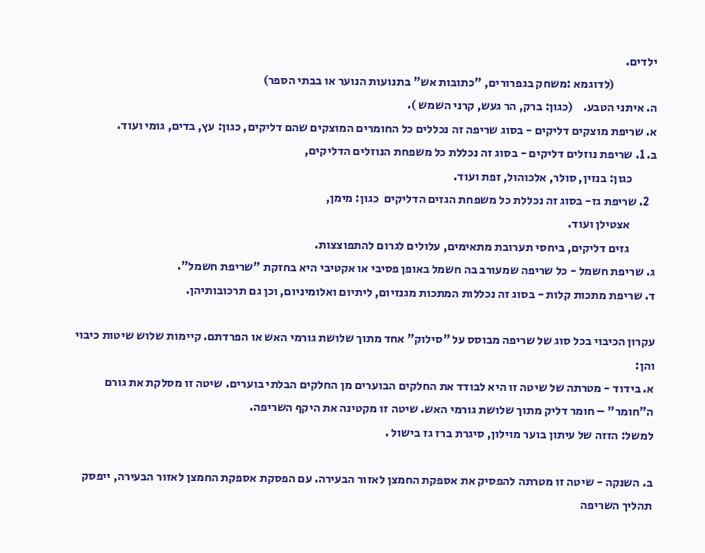ילדים.
                  (לדוגמא :משחק בגפרורים, "כתובות אש" בתנועות הנוער או בבתי הספר)
ה. איתני הטבע.    (כגון: ברק, הר געש, קרני השמש ).
א. שריפת מוצקים דליקים - בסוג שריפה זה נכללים כל החומרים המוצקים שהם דליקים, כגון: עץ, בדים, גומי ועוד.
ב. 1. שריפת נוזלים דליקים - בסוג זה נכללת כל משפחת הנוזלים הדליקים,
          כגון: בנזין, סולר, אלכוהול, זפת ועוד.
   2. שריפת גז- בסוג זה נכללת כל משפחת הגזים הדליקים  כגון: מימן,
           אצטילן ועוד.
           גזים דליקים, ביחסי תערובת מתאימים, עלולים לגרום להתפוצצות.
ג. שריפת חשמל - כל שריפה שמעורב בה חשמל באופן פסיבי או אקטיבי היא בחזקת "שריפת חשמל".
ד. שריפת מתכות קלות - בסוג זה נכללות המתכות מגנזיום, ליתיום ואלומיניום, וכן גם תרכובותיהן.

עקרון הכיבוי בכל סוג של שריפה מבוסס על "סילוק" אחד מתוך שלושת גורמי האש או הפרדתם. קיימות שלוש שיטות כיבוי והן:
א. בידוד - מטרתה של שיטה זו היא לבודד את החלקים הבוערים מן החלקים הבלתי בוערים. שיטה זו מסלקת את גורם ה"חומר" – חומר דליק מתוך שלושת גורמי האש. שיטה זו מקטינה את היקף השריפה.
למשל: הזזה של עיתון בוער מוילון, סיגרת ברז גז בישול .

ב. השנקה - שיטה זו מטרתה להפסיק את אספקת החמצן לאזור הבעירה. עם הפסקת אספקת החמצן לאזור הבעירה, ייפסק תהליך השריפה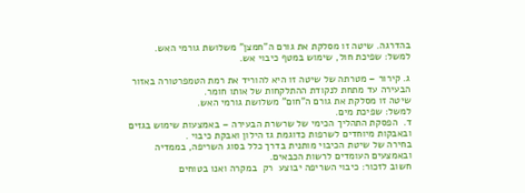בהדרגה. שיטה זו מסלקת את גורם ה"חמצן" משלושת גורמי האש.
למשל: שפיכת חול, שימוש במטף כיבוי אש.

ג. קירור – מטרתה של שיטה זו היא להוריד את רמת הטמפרטורה באזור הבעירה עד מתחת לנקודת ההתלקחות של אותו חומר.
שיטה זו מסלקת את גורם ה"חום" משלושת גורמי האש.
למשל: שפיכת מים.
ד.  הפסקת התהליך הכימי של שרשרת הבעירה – באמצעות שימוש בגזים ובאבקות מיוחדים לשרפות כדוגמת גז הילון ואבקת כיבוי .
בחירה של שיטת הכיבוי מותנית בדרך כלל בסוג השריפה, בממדיה ובאמצעים העומדים לרשות הכבאים.
חשוב לזכור: כיבוי השריפה יבוצע  רק  במקרה ואנו בטוחים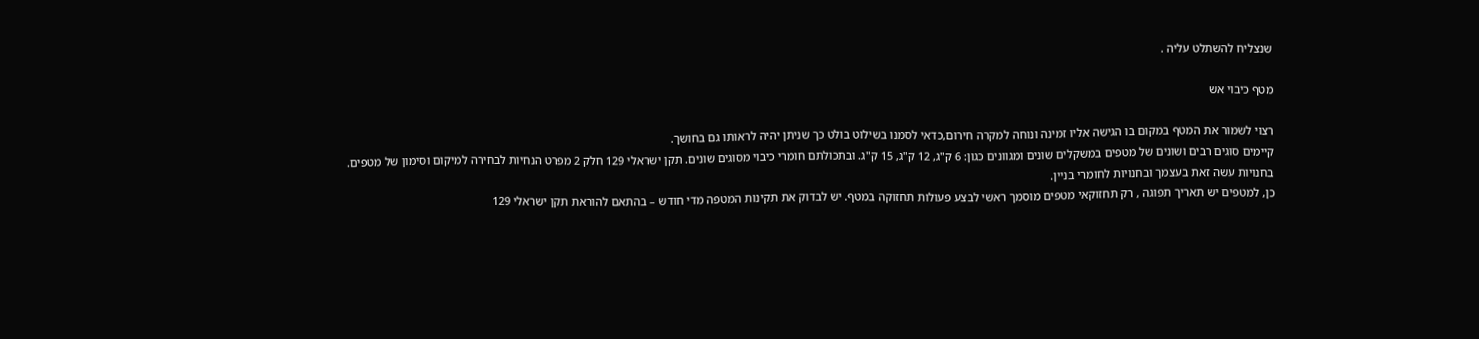שנצליח להשתלט עליה .

מטף כיבוי אש

רצוי לשמור את המטף במקום בו הגישה אליו זמינה ונוחה למקרה חירום,כדאי לסמנו בשילוט בולט כך שניתן יהיה לראותו גם בחושך.
קיימים סוגים רבים ושונים של מטפים במשקלים שונים ומגוונים כגון: 6 ק"ג, 12 ק"ג, 15 ק"ג. ובתכולתם חומרי כיבוי מסוגים שונים. תקן ישראלי 129 חלק 2 מפרט הנחיות לבחירה למיקום וסימון של מטפים.
בחנויות עשה זאת בעצמך ובחנויות לחומרי בניין.
כן, למטפים יש תאריך תפוגה , רק תחזוקאי מטפים מוסמך ראשי לבצע פעולות תחזוקה במטף. יש לבדוק את תקינות המטפה מדי חודש – בהתאם להוראת תקן ישראלי 129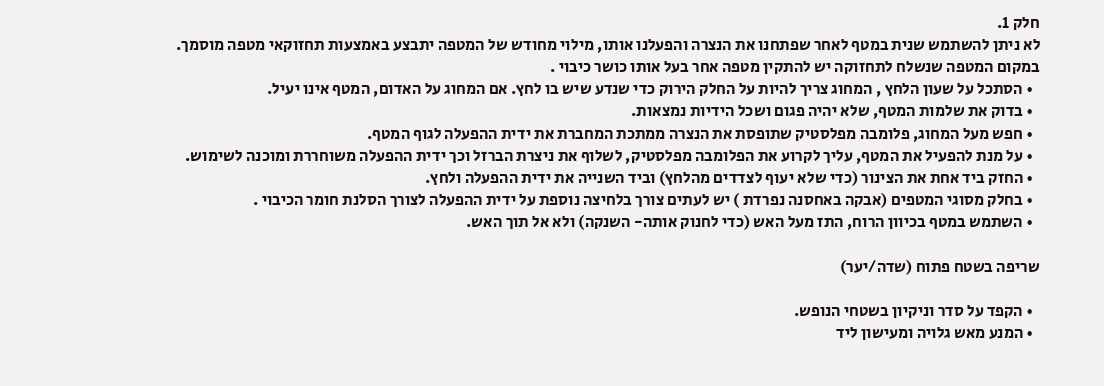חלק 1.
לא ניתן להשתמש שנית במטף לאחר שפתחנו את הנצרה והפעלנו אותו, מילוי מחודש של המטפה יתבצע באמצעות תחזוקאי מטפה מוסמך. במקום המטפה שנשלח לתחזוקה יש להתקין מטפה אחר בעל אותו כושר כיבוי .
  • הסתכל על שעון הלחץ , המחוג צריך להיות על החלק הירוק כדי שנדע שיש בו לחץ. אם המחוג על האדום, המטף אינו יעיל.
  • בדוק את שלמות המטף, שלא יהיה פגום ושכל הידיות נמצאות.
  • חפש מעל המחוג, פלומבה מפלסטיק שתופסת את הנצרה ממתכת המחברת את ידית ההפעלה לגוף המטף.
  • על מנת להפעיל את המטף, עליך לקרוע את הפלומבה מפלסטיק, לשלוף את ניצרת הברזל וכך ידית ההפעלה משוחררת ומוכנה לשימוש.
  • החזק ביד אחת את הצינור (כדי שלא יעוף לצדדים מהלחץ) וביד השנייה את ידית ההפעלה ולחץ.
  • בחלק מסוגי המטפים (אבקה באחסנה נפרדת ) יש לעתים צורך בלחיצה נוספת על ידית ההפעלה לצורך הסלנת חומר הכיבוי .
  • השתמש במטף בכיוון הרוח, התז מעל האש (כדי לחנוק אותה- השנקה) ולא אל תוך האש.

שריפה בשטח פתוח (שדה/יער)

  • הקפד על סדר וניקיון בשטחי הנופש.
  • המנע מאש גלויה ומעישון ליד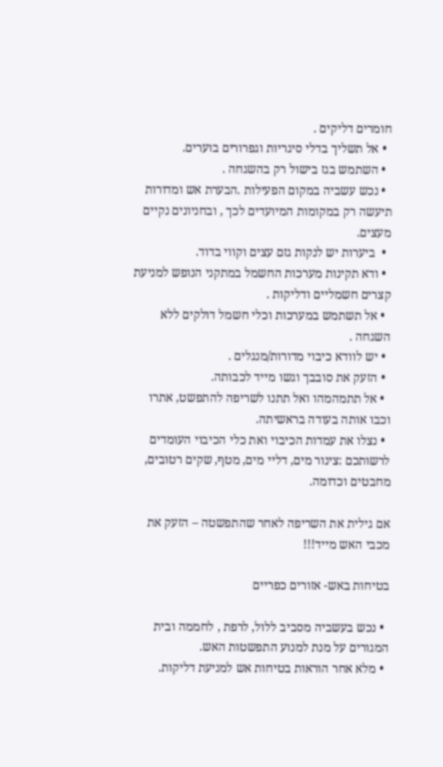חומרים דליקים .
  • אל תשליך בדלי סיגריות וגפרורים בוערים.
  • השתמש בגז בישול רק בהשגחה .
  • נכש עשביה במקום הפעילות .הבערת אש ומדורות תיעשה רק במקומות המיועדים לכך , ובחניונים נקיים מעצים.
  •  ביערות יש לנקות גזם עצים וקווי בדוד.
  • ודא תקינות מערכות החשמל במתקני הנופש למניעת קצרים חשמליים ודליקות .
  • אל תשתמש במערכות וכלי חשמל דולקים ללא השגחה .
  • יש לוודא כיבוי מדורות/מנגלים .
  • הזעק את סובבך וגשו מייד לכבותה.
  • אל תתמהמהו ואל תתנו לשריפה להתפשט, אתרו וכבו אותה בעודה בראשיתה.
  • נצלו את עמדות הכיבוי ואת כלי הכיבוי העומדים לרשותכם :צינור מים, דליי מים, מטף, שקים רטובים, מחבטים וכדומה.

אם גילית את השריפה לאחר שהתפשטה – הזעק את מכבי האש מייד!!!

בטיחות באש- אזורים כפריים

  • נכש בעשביה מסביב ללול, לרפת , לחממה ובית המגורים על מנת למנוע התפשטות האש.
  • מלא אחר הוראות בטיחות אש למניעת דליקות.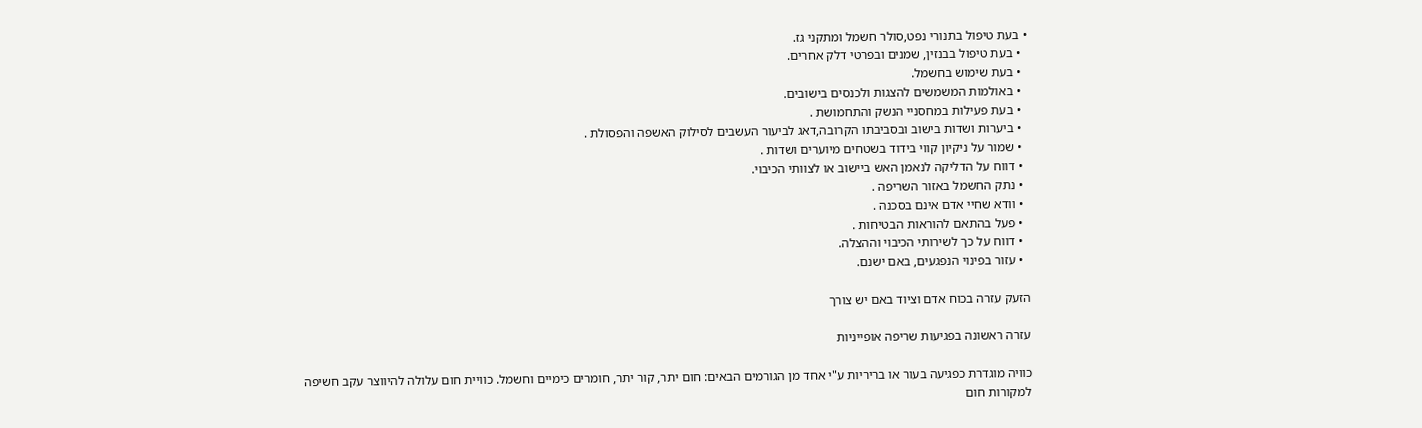• בעת טיפול בתנורי נפט,סולר חשמל ומתקני גז.
  • בעת טיפול בבנזין, שמנים ובפרטי דלק אחרים.
  • בעת שימוש בחשמל.
  • באולמות המשמשים להצגות ולכנסים בישובים.
  • בעת פעילות במחסניי הנשק והתחמושת .
  • ביערות ושדות בישוב ובסביבתו הקרובה,דאג לביעור העשבים לסילוק האשפה והפסולת .
  • שמור על ניקיון קווי בידוד בשטחים מיוערים ושדות .
  • דווח על הדליקה לנאמן האש ביישוב או לצוותי הכיבוי.
  • נתק החשמל באזור השריפה .
  • וודא שחיי אדם אינם בסכנה .
  • פעל בהתאם להוראות הבטיחות .
  • דווח על כך לשירותי הכיבוי וההצלה.
  • עזור בפינוי הנפגעים, באם ישנם.

הזעק עזרה בכוח אדם וציוד באם יש צורך

עזרה ראשונה בפגיעות שריפה אופייניות

כוויה מוגדרת כפגיעה בעור או בריריות ע"י אחד מן הגורמים הבאים: חום יתר, קור יתר, חומרים כימיים וחשמל. כוויית חום עלולה להיווצר עקב חשיפה למקורות חום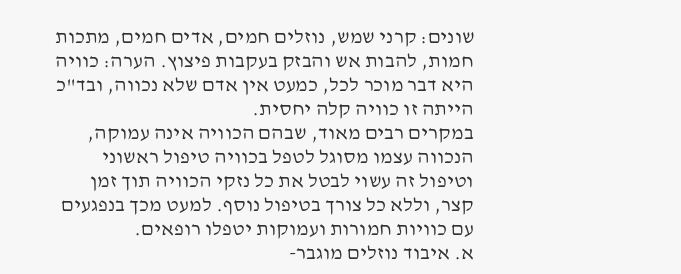שונים: קרני שמש, נוזלים חמים, אדים חמים, מתכות חמות, להבות אש והבזק בעקבות פיצוץ. הערה: כוויה היא דבר מוכר לכל, כמעט אין אדם שלא נכווה, ובד"כ הייתה זו כוויה קלה יחסית.
במקרים רבים מאוד, שבהם הכוויה אינה עמוקה, הנכווה עצמו מסוגל לטפל בכוויה טיפול ראשוני וטיפול זה עשוי לבטל את כל נזקי הכוויה תוך זמן קצר, וללא כל צורך בטיפול נוסף. למעט מכך בנפגעים עם כוויות חמורות ועמוקות יטפלו רופאים.
א. איבוד נוזלים מוגבר-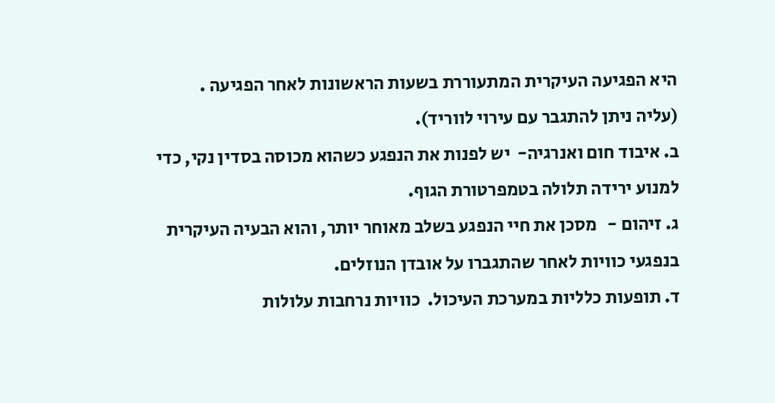היא הפגיעה העיקרית המתעוררת בשעות הראשונות לאחר הפגיעה . (עליה ניתן להתגבר עם עירוי לווריד).
ב. איבוד חום ואנרגיה-  יש לפנות את הנפגע כשהוא מכוסה בסדין נקי, כדי למנוע ירידה תלולה בטמפרטורת הגוף.
ג. זיהום -   מסכן את חיי הנפגע בשלב מאוחר יותר, והוא הבעיה העיקרית בנפגעי כוויות לאחר שהתגברו על אובדן הנוזלים.
ד. תופעות כלליות במערכת העיכול.  כוויות נרחבות עלולות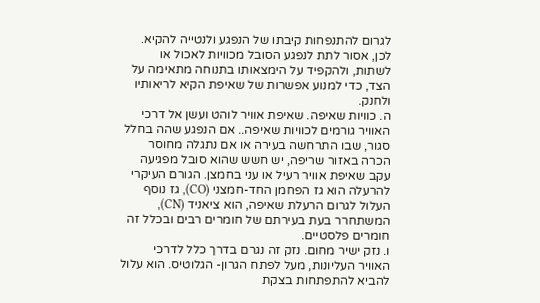לגרום להתנפחות קיבתו של הנפגע ולנטייה להקיא. לכן, אסור לתת לנפגע הסובל מכוויות לאכול או לשתות, ולהקפיד על הימצאותו בתנוחה מתאימה על הצד, כדי למנוע אפשרות של שאיפת הקיא לריאותיו ולחנק.
ה. כוויות שאיפה. שאיפת אוויר לוהט ועשן אל דרכי האוויר גורמים לכוויות שאיפה.. אם הנפגע שהה בחלל סגור, שבו התרחשה בעירה או אם נתגלה מחוסר הכרה באזור שריפה, יש חשש שהוא סובל מפגיעה עקב שאיפת אוויר רעיל או עני בחמצן. הגורם העיקרי להרעלה הוא גז הפחמן החד-חמצני (CO), גז נוסף העלול לגרום הרעלת שאיפה, הוא ציאניד (CN), המשתחרר בעת בעירתם של חומרים רבים ובכלל זה חומרים פלסטיים.
ו. נזק ישיר מחום. נזק זה נגרם בדרך כלל לדרכי האוויר העליונות, מעל לפתח הגרון- הגלוטיס. הוא עלול להביא להתפתחות בצקת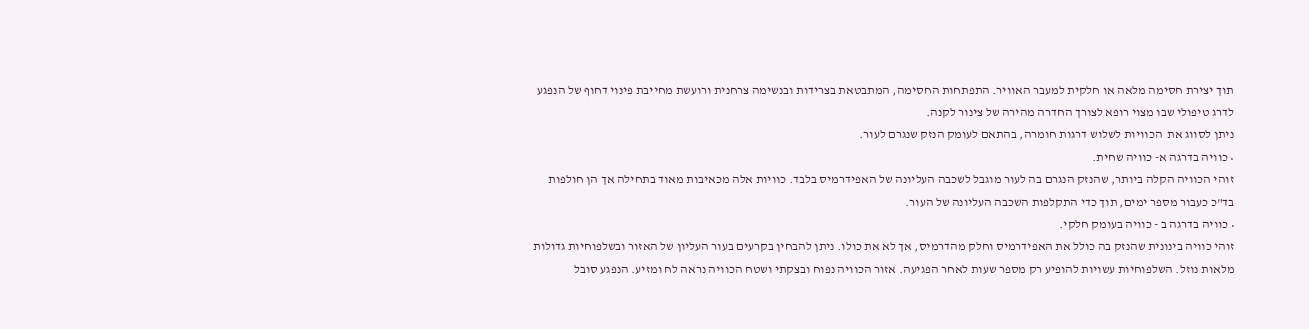תוך יצירת חסימה מלאה או חלקית למעבר האוויר. התפתחות החסימה, המתבטאת בצרידות ובנשימה צרחנית ורועשת מחייבת פינוי דחוף של הנפגע לדרג טיפולי שבו מצוי רופא לצורך החדרה מהירה של צינור לקנה.
ניתן לסווג את  הכוויות לשלוש דרגות חומרה, בהתאם לעומק הנזק שנגרם לעור.
• כוויה בדרגה א- כוויה שחית.
זוהי הכוויה הקלה ביותר, שהנזק הנגרם בה לעור מוגבל לשכבה העליונה של האפידרמיס בלבד. כוויות אלה מכאיבות מאוד בתחילה אך הן חולפות בד"כ כעבור מספר ימים, תוך כדי התקלפות השכבה העליונה של העור.
• כוויה בדרגה ב - כוויה בעומק חלקי.
זוהי כוויה בינונית שהנזק בה כולל את האפידרמיס וחלק מהדרמיס, אך לא את כולו. ניתן להבחין בקרעים בעור העליון של האזור ובשלפוחיות גדולות מלאות נוזל. השלפוחיות עשויות להופיע רק מספר שעות לאחר הפגיעה. אזור הכוויה נפוח ובצקתי ושטח הכוויה נראה לח ומזיע. הנפגע סובל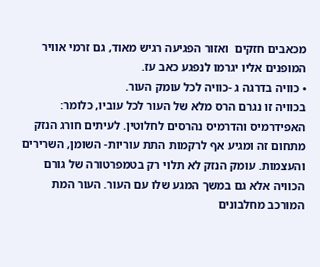מכאבים חזקים  ואזור הפגיעה רגיש מאוד, גם זרמי אוויר המופנים אליו יגרמו לנפגע כאב עז.
• כוויה בדרגה ג -כוויה לכל עומק העור.
בכוויה זו נגרם הרס מלא של העור לכל עוביו, כלומר: האפידרמיס והדרמיס נהרסים לחלוטין. לעיתים חורג הנזק מתחום זה ומגיע אף לרקמות התת עוריות- השומן, השרירים והעצמות. עומק הנזק לא תלוי רק בטמפרטורה של גורם הכוויה אלא גם במשך המגע שלו עם העור. העור המת המורכב מחלבונים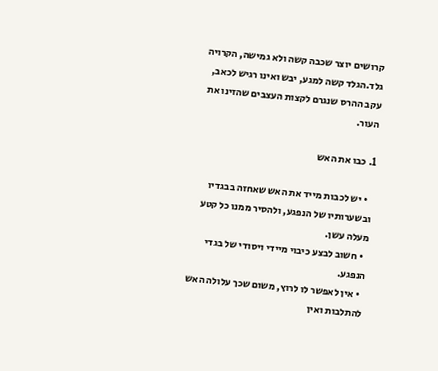קרושים יוצר שכבה קשה ולא גמישה, הקרויה גלד.הגלד קשה למגע, יבש ואינו רגיש לכאב, עקב ההרס שנגרם לקצות העצבים שהזינו את העור.

1. כבו את האש

  • יש לכבות מייד את האש שאחזה בבגדיו ובשערותיו של הנפגע, ולהסיר ממנו כל קטע מעלה עשן.
  • חשוב לבצע כיבוי מיידי ויסודי של בגדי הנפגע.
  • אין לאפשר לו לרוץ, משום שכך עלולה האש להתלבות ואין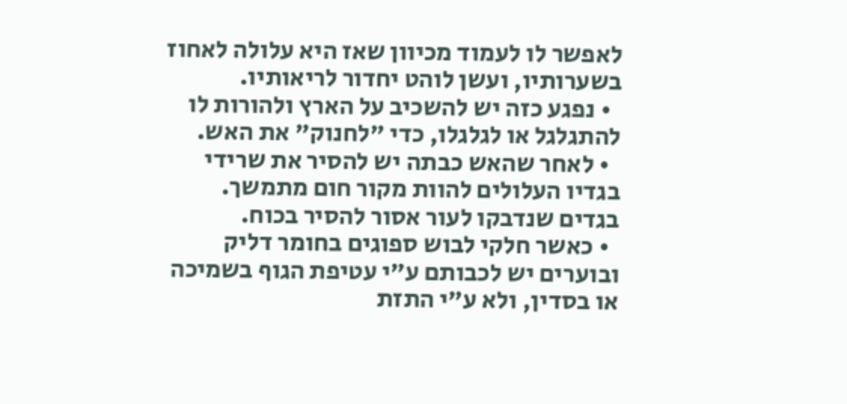לאפשר לו לעמוד מכיוון שאז היא עלולה לאחוז בשערותיו, ועשן לוהט יחדור לריאותיו.
  • נפגע כזה יש להשכיב על הארץ ולהורות לו להתגלגל או לגלגלו, כדי "לחנוק" את האש.
  • לאחר שהאש כבתה יש להסיר את שרידי בגדיו העלולים להוות מקור חום מתמשך. בגדים שנדבקו לעור אסור להסיר בכוח.
  • כאשר חלקי לבוש ספוגים בחומר דליק ובוערים יש לכבותם ע"י עטיפת הגוף בשמיכה או בסדין, ולא ע"י התזת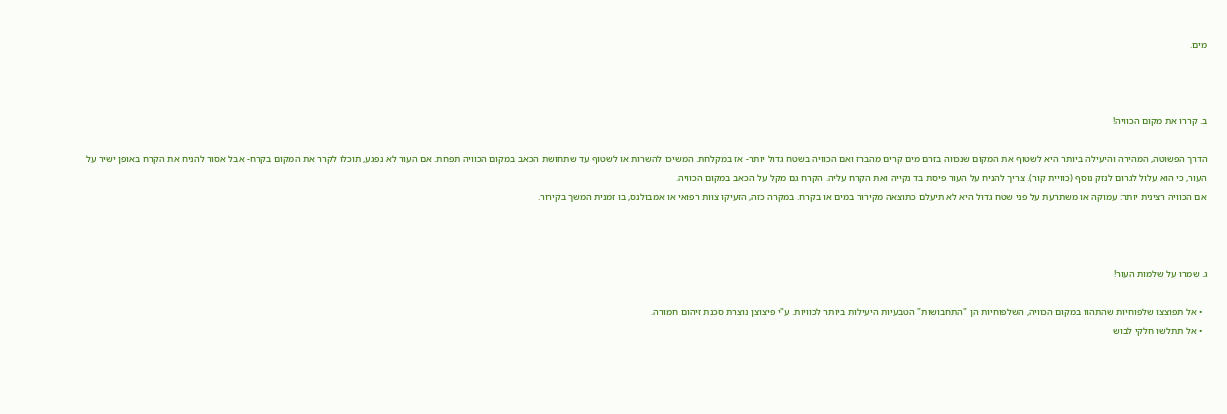מים.



ב. קררו את מקום הכוויה!

הדרך הפשוטה, המהירה והיעילה ביותר היא לשטוף את המקום שנכווה בזרם מים קרים מהברז ואם הכוויה בשטח גדול יותר- אז במקלחת. המשיכו להשרות או לשטוף עד שתחושת הכאב במקום הכוויה תפחת. אם העור לא נפגע, תוכלו לקרר את המקום בקרח- אבל אסור להניח את הקרח באופן ישיר על העור, כי הוא עלול לגרום לנזק נוסף (כוויית קור). צריך להניח על העור פיסת בד נקייה ואת הקרח עליה. הקרח גם מקל על הכאב במקום הכוויה.
אם הכוויה רצינית יותר: עמוקה או משתרעת על פני שטח גדול היא לא תיעלם כתוצאה מקירור במים או בקרח. במקרה כזה, הזעיקו צוות רפואי או אמבולנס, בו זמנית המשך בקירור.



ג. שמרו על שלמות העור!

  • אל תפוצצו שלפוחיות שהתהוו במקום הכוויה, השלפוחיות הן "התחבושות" הטבעיות היעילות ביותר לכוויות. ע"י פיצוצן נוצרת סכנת זיהום חמורה.
  • אל תתלשו חלקי לבוש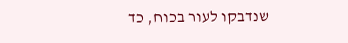שנדבקו לעור בכוח, כד